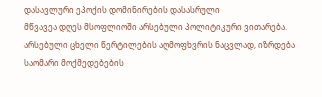დასავლური ეპოქის დომინირების დასასრული
მწვავეა დღეს მსოფლიოში არსებული პოლიტიკური ვითარება. არსებული ცხელი წერტილების აღმოფხვრის ნაცვლად, იზრდება საომარი მოქმედებების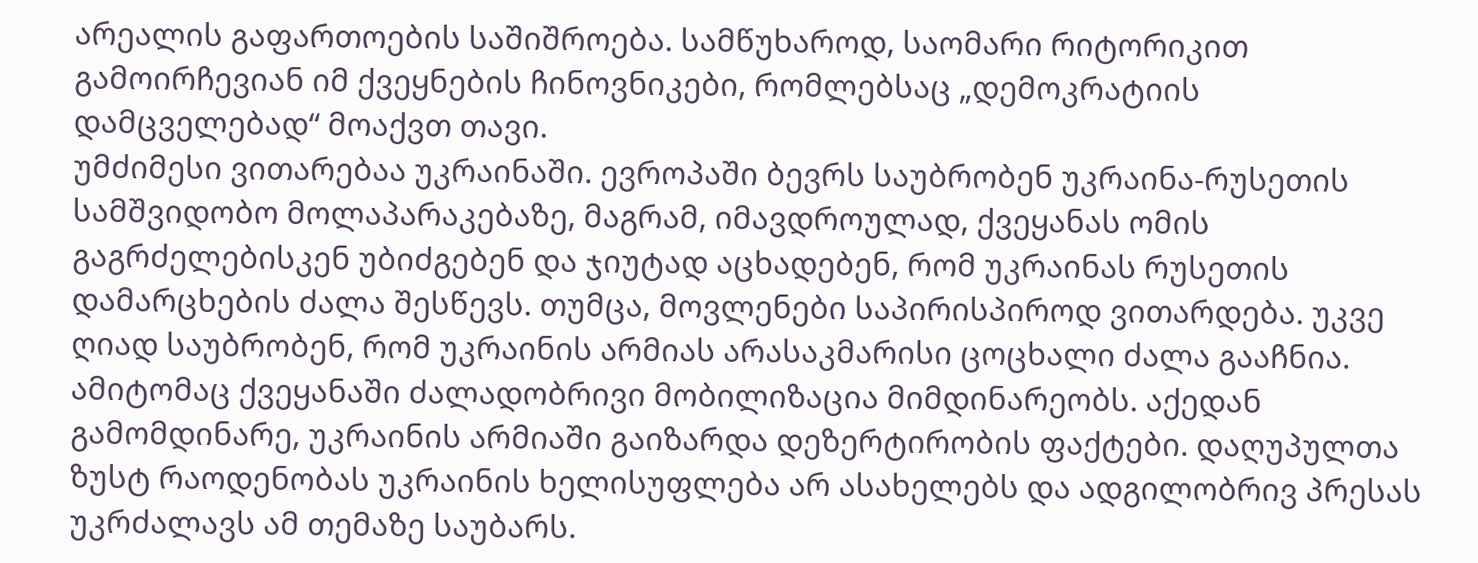არეალის გაფართოების საშიშროება. სამწუხაროდ, საომარი რიტორიკით გამოირჩევიან იმ ქვეყნების ჩინოვნიკები, რომლებსაც „დემოკრატიის დამცველებად“ მოაქვთ თავი.
უმძიმესი ვითარებაა უკრაინაში. ევროპაში ბევრს საუბრობენ უკრაინა-რუსეთის სამშვიდობო მოლაპარაკებაზე, მაგრამ, იმავდროულად, ქვეყანას ომის გაგრძელებისკენ უბიძგებენ და ჯიუტად აცხადებენ, რომ უკრაინას რუსეთის დამარცხების ძალა შესწევს. თუმცა, მოვლენები საპირისპიროდ ვითარდება. უკვე ღიად საუბრობენ, რომ უკრაინის არმიას არასაკმარისი ცოცხალი ძალა გააჩნია. ამიტომაც ქვეყანაში ძალადობრივი მობილიზაცია მიმდინარეობს. აქედან გამომდინარე, უკრაინის არმიაში გაიზარდა დეზერტირობის ფაქტები. დაღუპულთა ზუსტ რაოდენობას უკრაინის ხელისუფლება არ ასახელებს და ადგილობრივ პრესას უკრძალავს ამ თემაზე საუბარს.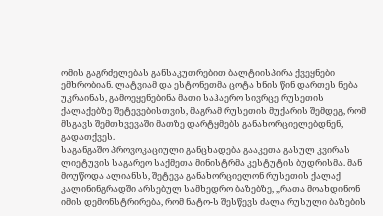ომის გაგრძელებას განსაკუთრებით ბალტიისპირა ქვეყნები ემხრობიან. ლატვიამ და ესტონეთმა ცოტა ხნის წინ დართეს ნება უკრაინას, გამოეყენებინა მათი საჰაერო სივრცე რუსეთის ქალაქებზე შეტევებისთვის, მაგრამ რუსეთის მუქარის შემდეგ, რომ მსგავს შემთხვევაში მათზე დარტყმებს განახორციელებდნენ, გადათქვეს.
საგანგაშო პროვოკაციული განცხადება გააკეთა გასულ კვირას ლიეტუვის საგარეო საქმეთა მინისტრმა კესტუტის ბუდრისმა. მან მოუწოდა ალიანსს, შეტევა განახორციელონ რუსეთის ქალაქ კალინინგრადში არსებულ სამხედრო ბაზებზე, „რათა მოახდინონ იმის დემონსტრირება, რომ ნატო-ს შესწევს ძალა რუსული ბაზების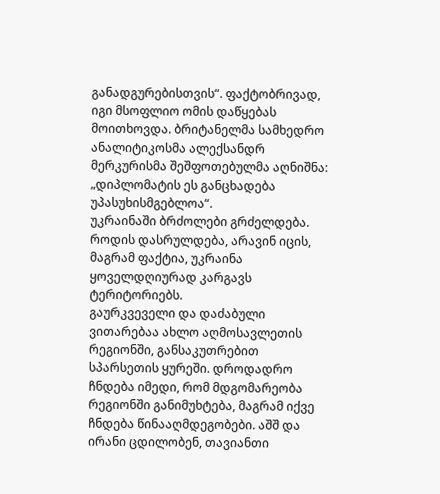განადგურებისთვის“. ფაქტობრივად, იგი მსოფლიო ომის დაწყებას მოითხოვდა. ბრიტანელმა სამხედრო ანალიტიკოსმა ალექსანდრ მერკურისმა შეშფოთებულმა აღნიშნა: „დიპლომატის ეს განცხადება უპასუხისმგებლოა“.
უკრაინაში ბრძოლები გრძელდება. როდის დასრულდება, არავინ იცის, მაგრამ ფაქტია, უკრაინა ყოველდღიურად კარგავს ტერიტორიებს.
გაურკვეველი და დაძაბული ვითარებაა ახლო აღმოსავლეთის რეგიონში, განსაკუთრებით სპარსეთის ყურეში. დროდადრო ჩნდება იმედი, რომ მდგომარეობა რეგიონში განიმუხტება, მაგრამ იქვე ჩნდება წინააღმდეგობები. აშშ და ირანი ცდილობენ, თავიანთი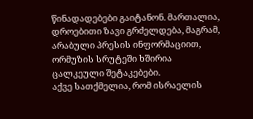წინადადებები გაიტანონ. მართალია, დროებითი ზავი გრძელდება, მაგრამ, არაბული პრესის ინფორმაციით, ორმუზის სრუტეში ხშირია ცალკეული შეტაკებები.
აქვე სათქმელია, რომ ისრაელის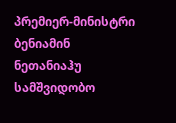პრემიერ-მინისტრი ბენიამინ ნეთანიაჰუ სამშვიდობო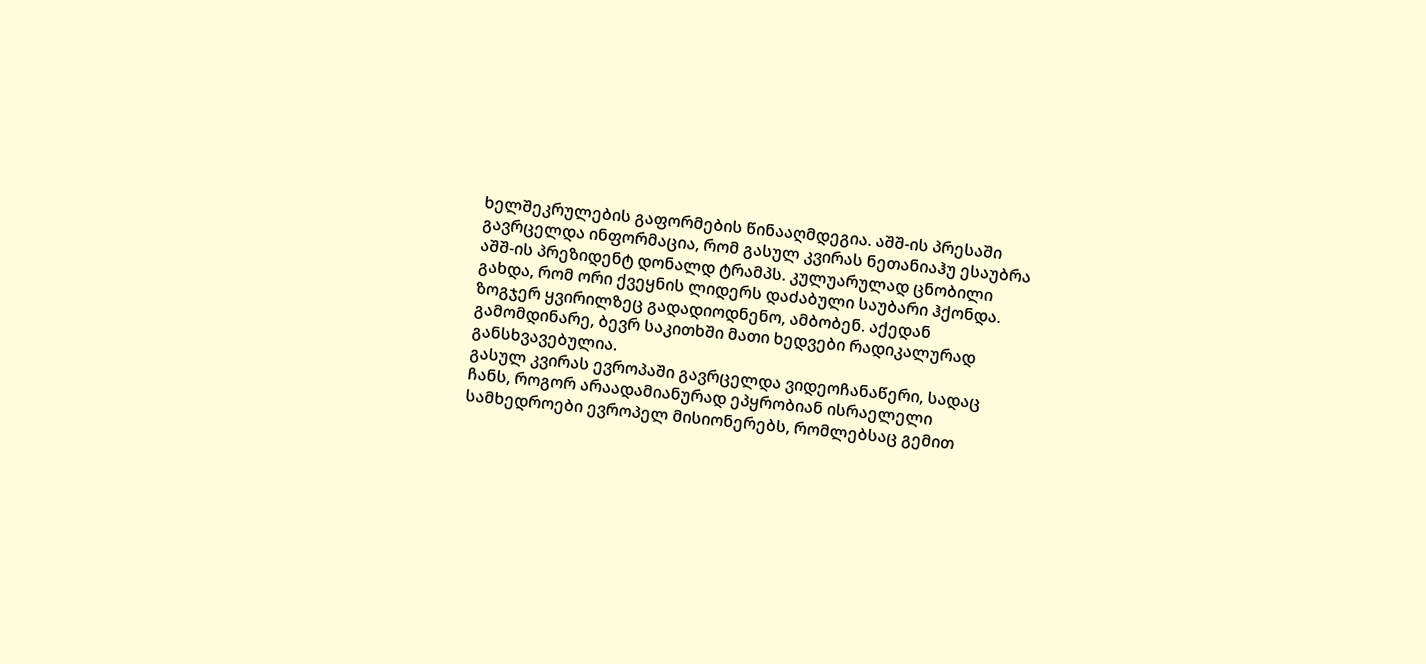ხელშეკრულების გაფორმების წინააღმდეგია. აშშ-ის პრესაში გავრცელდა ინფორმაცია, რომ გასულ კვირას ნეთანიაჰუ ესაუბრა აშშ-ის პრეზიდენტ დონალდ ტრამპს. კულუარულად ცნობილი გახდა, რომ ორი ქვეყნის ლიდერს დაძაბული საუბარი ჰქონდა. ზოგჯერ ყვირილზეც გადადიოდნენო, ამბობენ. აქედან გამომდინარე, ბევრ საკითხში მათი ხედვები რადიკალურად განსხვავებულია.
გასულ კვირას ევროპაში გავრცელდა ვიდეოჩანაწერი, სადაც ჩანს, როგორ არაადამიანურად ეპყრობიან ისრაელელი სამხედროები ევროპელ მისიონერებს, რომლებსაც გემით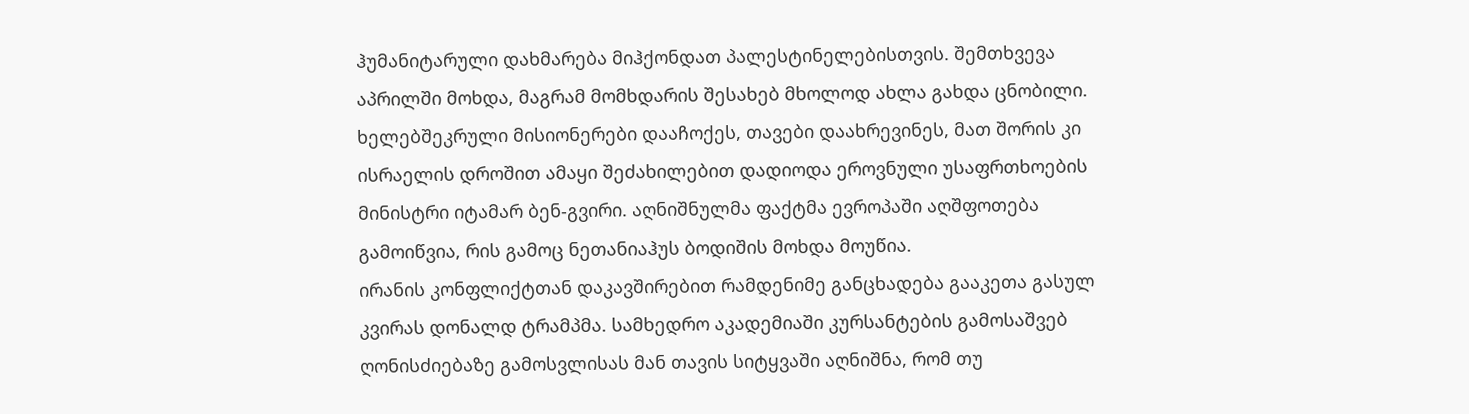ჰუმანიტარული დახმარება მიჰქონდათ პალესტინელებისთვის. შემთხვევა აპრილში მოხდა, მაგრამ მომხდარის შესახებ მხოლოდ ახლა გახდა ცნობილი. ხელებშეკრული მისიონერები დააჩოქეს, თავები დაახრევინეს, მათ შორის კი ისრაელის დროშით ამაყი შეძახილებით დადიოდა ეროვნული უსაფრთხოების მინისტრი იტამარ ბენ-გვირი. აღნიშნულმა ფაქტმა ევროპაში აღშფოთება გამოიწვია, რის გამოც ნეთანიაჰუს ბოდიშის მოხდა მოუწია.
ირანის კონფლიქტთან დაკავშირებით რამდენიმე განცხადება გააკეთა გასულ კვირას დონალდ ტრამპმა. სამხედრო აკადემიაში კურსანტების გამოსაშვებ ღონისძიებაზე გამოსვლისას მან თავის სიტყვაში აღნიშნა, რომ თუ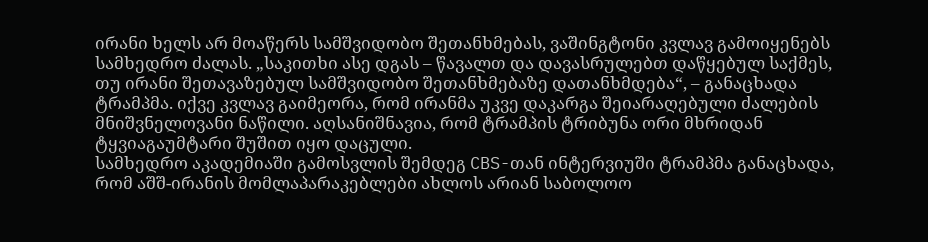ირანი ხელს არ მოაწერს სამშვიდობო შეთანხმებას, ვაშინგტონი კვლავ გამოიყენებს სამხედრო ძალას. „საკითხი ასე დგას – წავალთ და დავასრულებთ დაწყებულ საქმეს, თუ ირანი შეთავაზებულ სამშვიდობო შეთანხმებაზე დათანხმდება“, – განაცხადა ტრამპმა. იქვე კვლავ გაიმეორა, რომ ირანმა უკვე დაკარგა შეიარაღებული ძალების მნიშვნელოვანი ნაწილი. აღსანიშნავია, რომ ტრამპის ტრიბუნა ორი მხრიდან ტყვიაგაუმტარი შუშით იყო დაცული.
სამხედრო აკადემიაში გამოსვლის შემდეგ CBS-თან ინტერვიუში ტრამპმა განაცხადა, რომ აშშ-ირანის მომლაპარაკებლები ახლოს არიან საბოლოო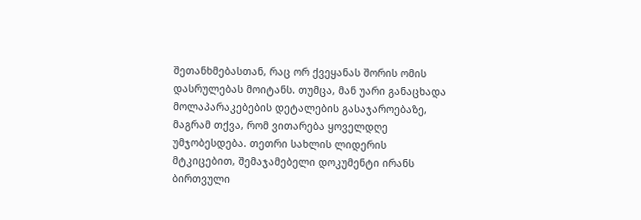შეთანხმებასთან, რაც ორ ქვეყანას შორის ომის დასრულებას მოიტანს. თუმცა, მან უარი განაცხადა მოლაპარაკებების დეტალების გასაჯაროებაზე, მაგრამ თქვა, რომ ვითარება ყოველდღე უმჯობესდება. თეთრი სახლის ლიდერის მტკიცებით, შემაჯამებელი დოკუმენტი ირანს ბირთვული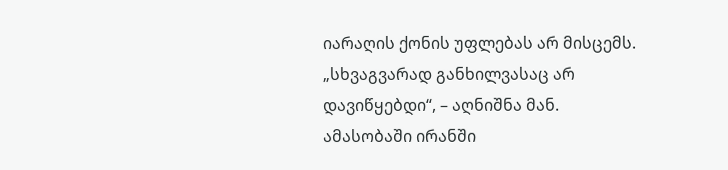იარაღის ქონის უფლებას არ მისცემს. „სხვაგვარად განხილვასაც არ დავიწყებდი“, – აღნიშნა მან.
ამასობაში ირანში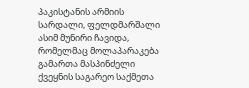პაკისტანის არმიის სარდალი, ფელდმარშალი ასიმ მუნირი ჩავიდა, რომელმაც მოლაპარაკება გამართა მასპინძელი ქვეყნის საგარეო საქმეთა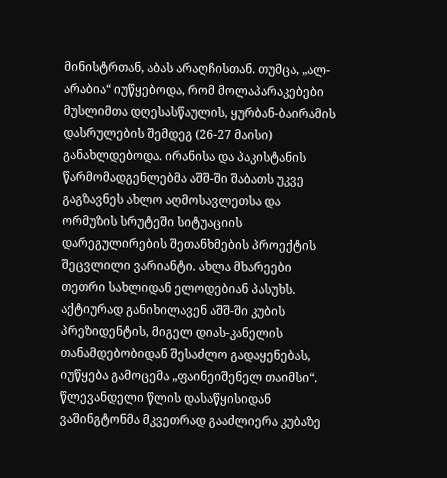მინისტრთან, აბას არაღჩისთან. თუმცა, „ალ-არაბია“ იუწყებოდა, რომ მოლაპარაკებები მუსლიმთა დღესასწაულის, ყურბან-ბაირამის დასრულების შემდეგ (26-27 მაისი) განახლდებოდა. ირანისა და პაკისტანის წარმომადგენლებმა აშშ-ში შაბათს უკვე გაგზავნეს ახლო აღმოსავლეთსა და ორმუზის სრუტეში სიტუაციის დარეგულირების შეთანხმების პროექტის შეცვლილი ვარიანტი. ახლა მხარეები თეთრი სახლიდან ელოდებიან პასუხს.
აქტიურად განიხილავენ აშშ-ში კუბის პრეზიდენტის, მიგელ დიას-კანელის თანამდებობიდან შესაძლო გადაყენებას, იუწყება გამოცემა „ფაინეიშენელ თაიმსი“. წლევანდელი წლის დასაწყისიდან ვაშინგტონმა მკვეთრად გააძლიერა კუბაზე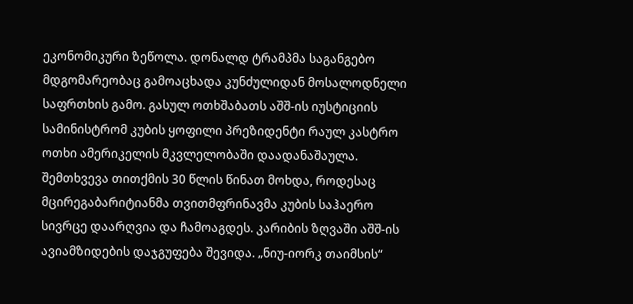ეკონომიკური ზეწოლა. დონალდ ტრამპმა საგანგებო მდგომარეობაც გამოაცხადა კუნძულიდან მოსალოდნელი საფრთხის გამო. გასულ ოთხშაბათს აშშ-ის იუსტიციის სამინისტრომ კუბის ყოფილი პრეზიდენტი რაულ კასტრო ოთხი ამერიკელის მკვლელობაში დაადანაშაულა. შემთხვევა თითქმის 30 წლის წინათ მოხდა, როდესაც მცირეგაბარიტიანმა თვითმფრინავმა კუბის საჰაერო სივრცე დაარღვია და ჩამოაგდეს. კარიბის ზღვაში აშშ-ის ავიამზიდების დაჯგუფება შევიდა. „ნიუ-იორკ თაიმსის“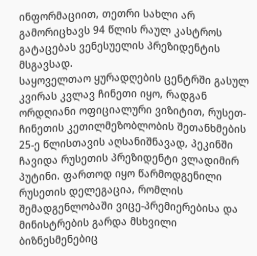ინფორმაციით, თეთრი სახლი არ გამორიცხავს 94 წლის რაულ კასტროს გატაცებას ვენესუელის პრეზიდენტის მსგავსად.
საყოველთაო ყურადღების ცენტრში გასულ კვირას კვლავ ჩინეთი იყო, რადგან ორდღიანი ოფიციალური ვიზიტით, რუსეთ-ჩინეთის კეთილმეზობლობის შეთანხმების 25-ე წლისთავის აღსანიშნავად, პეკინში ჩავიდა რუსეთის პრეზიდენტი ვლადიმირ პუტინი. ფართოდ იყო წარმოდგენილი რუსეთის დელეგაცია, რომლის შემადგენლობაში ვიცე-პრემიერებისა და მინისტრების გარდა მსხვილი ბიზნესმენებიც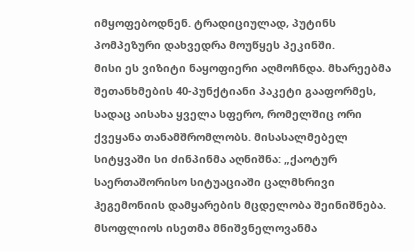იმყოფებოდნენ. ტრადიციულად, პუტინს პომპეზური დახვედრა მოუწყეს პეკინში.
მისი ეს ვიზიტი ნაყოფიერი აღმოჩნდა. მხარეებმა შეთანხმების 40-პუნქტიანი პაკეტი გააფორმეს, სადაც აისახა ყველა სფერო, რომელშიც ორი ქვეყანა თანამშრომლობს. მისასალმებელ სიტყვაში სი ძინპინმა აღნიშნა: „ქაოტურ საერთაშორისო სიტუაციაში ცალმხრივი ჰეგემონიის დამყარების მცდელობა შეინიშნება. მსოფლიოს ისეთმა მნიშვნელოვანმა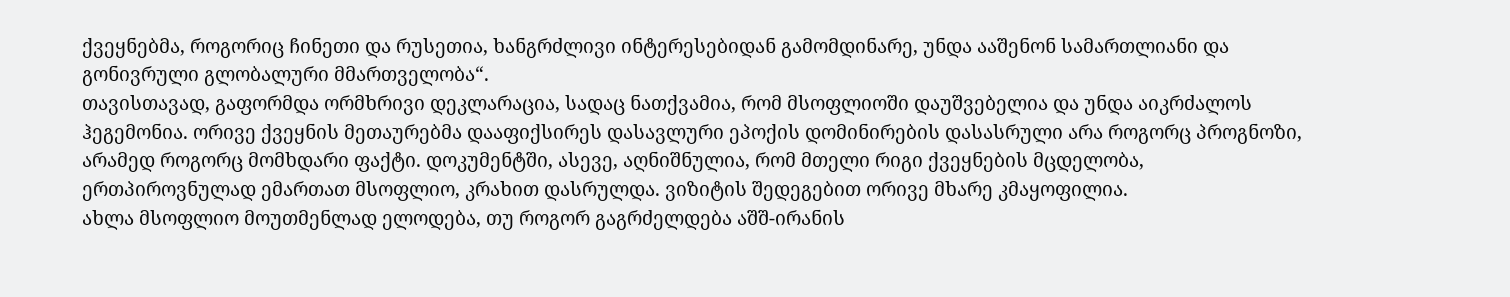ქვეყნებმა, როგორიც ჩინეთი და რუსეთია, ხანგრძლივი ინტერესებიდან გამომდინარე, უნდა ააშენონ სამართლიანი და გონივრული გლობალური მმართველობა“.
თავისთავად, გაფორმდა ორმხრივი დეკლარაცია, სადაც ნათქვამია, რომ მსოფლიოში დაუშვებელია და უნდა აიკრძალოს ჰეგემონია. ორივე ქვეყნის მეთაურებმა დააფიქსირეს დასავლური ეპოქის დომინირების დასასრული არა როგორც პროგნოზი, არამედ როგორც მომხდარი ფაქტი. დოკუმენტში, ასევე, აღნიშნულია, რომ მთელი რიგი ქვეყნების მცდელობა, ერთპიროვნულად ემართათ მსოფლიო, კრახით დასრულდა. ვიზიტის შედეგებით ორივე მხარე კმაყოფილია.
ახლა მსოფლიო მოუთმენლად ელოდება, თუ როგორ გაგრძელდება აშშ-ირანის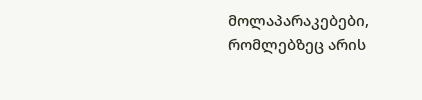მოლაპარაკებები, რომლებზეც არის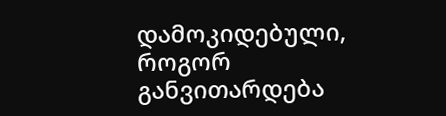დამოკიდებული, როგორ განვითარდება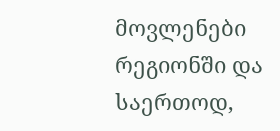მოვლენები რეგიონში და საერთოდ,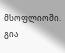მსოფლიოში.
გია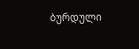ბურდული